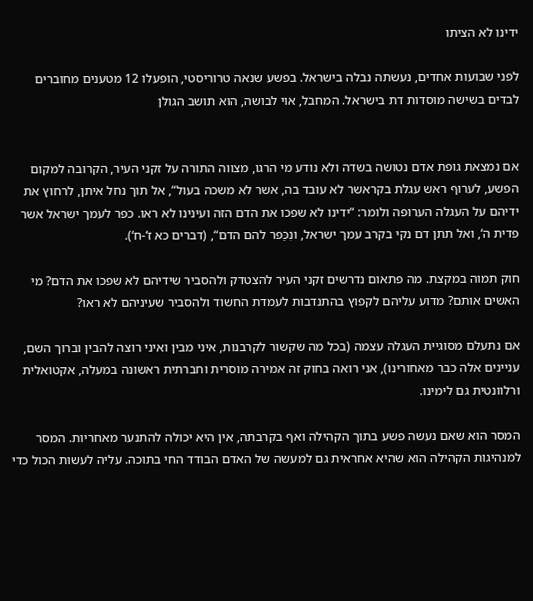ידינו לא הציתו

לפני שבועות אחדים, נעשתה נבלה בישראל. בפשע שנאה טרוריסטי, הופעלו 12 מטענים מחוברים לבדים בשישה מוסדות דת בישראל. המחבל, אוי לבושה, הוא תושב הגולן


אם נמצאת גופת אדם נטושה בשדה ולא נודע מי הרגו, מצווה התורה על זקני העיר, הקרובה למקום הפשע, לערוף ראש עגלת בקראשר לא עובד בה, אשר לא משכה בעול“, אל תוך נחל איתן, לרחוץ את ידיהם על העגלה הערופה ולומר: “ידינו לא שפכו את הדם הזה ועינינו לא ראו. כפר לעמך ישראל אשר פדית ה‘, ואל תתן דם נקי בקרב עמך ישראל, ונִכַּפר להם הדם“, (דברים כא ז‘-ח‘).

חוק תמוה במקצת. מה פתאום נדרשים זקני העיר להצטדק ולהסביר שידיהם לא שפכו את הדם? מי האשים אותם? מדוע עליהם לקפוץ בהתנדבות לעמדת החשוד ולהסביר שעיניהם לא ראו?

אם נתעלם מסוגיית העגלה עצמה (בכל מה שקשור לקרבנות, איני מבין ואיני רוצה להבין וברוך השם, עניינים אלה כבר מאחורינו), אני רואה בחוק זה אמירה מוסרית וחברתית ראשונה במעלה, אקטואלית ורלוונטית גם לימינו.

המסר הוא שאם נעשה פשע בתוך הקהילה ואף בקרבתה, אין היא יכולה להתנער מאחריות. המסר למנהיגות הקהילה הוא שהיא אחראית גם למעשה של האדם הבודד החי בתוכה. עליה לעשות הכול כדי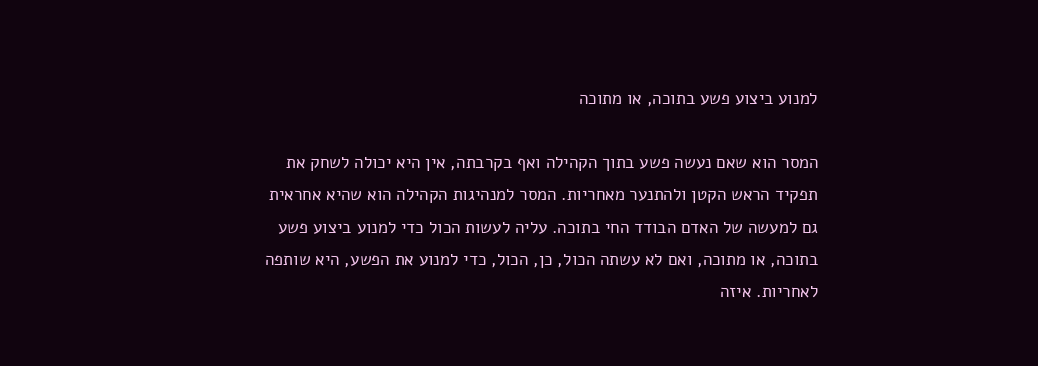למנוע ביצוע פשע בתוכה, או מתוכה

המסר הוא שאם נעשה פשע בתוך הקהילה ואף בקרבתה, אין היא יכולה לשחק את תפקיד הראש הקטן ולהתנער מאחריות. המסר למנהיגות הקהילה הוא שהיא אחראית גם למעשה של האדם הבודד החי בתוכה. עליה לעשות הכול כדי למנוע ביצוע פשע בתוכה, או מתוכה, ואם לא עשתה הכול, כן, הכול, כדי למנוע את הפשע, היא שותפה לאחריות. איזה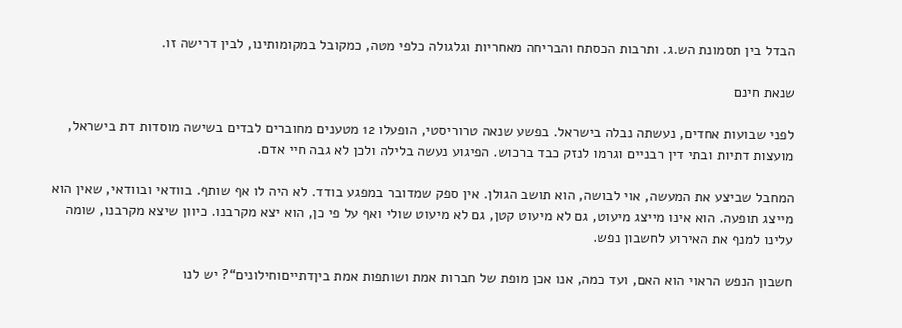הבדל בין תסמונת הש.ג. ותרבות הכסתח והבריחה מאחריות וגלגולה כלפי מטה, כמקובל במקומותינו, לבין דרישה זו.

שנאת חינם

לפני שבועות אחדים, נעשתה נבלה בישראל. בפשע שנאה טרוריסטי, הופעלו 12 מטענים מחוברים לבדים בשישה מוסדות דת בישראל, מועצות דתיות ובתי דין רבניים וגרמו לנזק כבד ברכוש. הפיגוע נעשה בלילה ולכן לא גבה חיי אדם.

המחבל שביצע את המעשה, אוי לבושה, הוא תושב הגולן. אין ספק שמדובר במפגע בודד. לא היה לו אף שותף. בוודאי ובוודאי, שאין הוא מייצג תופעה. הוא אינו מייצג מיעוט, גם לא מיעוט קטן, גם לא מיעוט שולי ואף על פי כן, הוא יצא מקרבנו. כיוון שיצא מקרבנו, שומה עלינו למנף את האירוע לחשבון נפש.

חשבון הנפש הראוי הוא האם, ועד כמה, אנו אכן מופת של חברות אמת ושותפות אמת ביןדתייםוחילונים“? יש לנו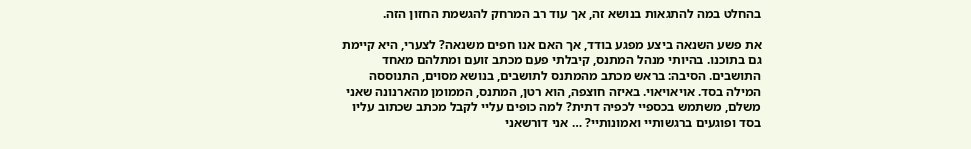בהחלט במה להתגאות בנושא זה, אך עוד רב המרחק להגשמת החזון הזה.

את פשע השנאה ביצע מפגע בודד, אך האם אנו חפים משנאה? לצערי, היא קיימת גם בתוכנו. בהיותי מנהל המתנס, קיבלתי פעם מכתב זועם ומתלהם מאחד התושבים. הסיבה: בראש מכתב מהמתנס לתושבים, בנושא מסוים, התנוססה המילה בסד. אויאויאוי. באיזה חוצפה, הוא רטן, המתנס, הממומן מהארנונה שאני משלם, משתמש בכספיי לכפיה דתית? למה כופים עליי לקבל מכתב שכתוב עליו בסד ופוגעים ברגשותיי ואמונותיי? … אני דורשאני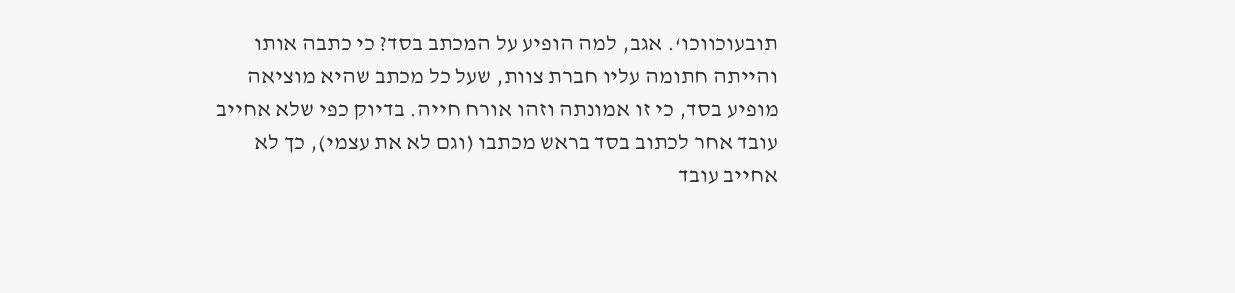תובעוכווכו‘. אגב, למה הופיע על המכתב בסד? כי כתבה אותו והייתה חתומה עליו חברת צוות, שעל כל מכתב שהיא מוציאה מופיע בסד, כי זו אמונתה וזהו אורח חייה. בדיוק כפי שלא אחייב עובד אחר לכתוב בסד בראש מכתבו (וגם לא את עצמי), כך לא אחייב עובד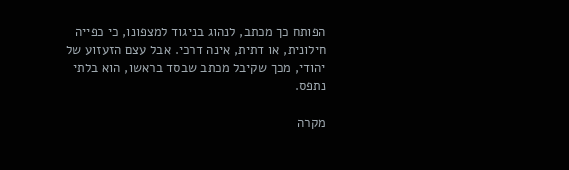הפותח כך מכתב, לנהוג בניגוד למצפונו, כי כפייה חילונית, או דתית, אינה דרכי. אבל עצם הזעזוע של יהודי, מכך שקיבל מכתב שבסד בראשו, הוא בלתי נתפס.

מקרה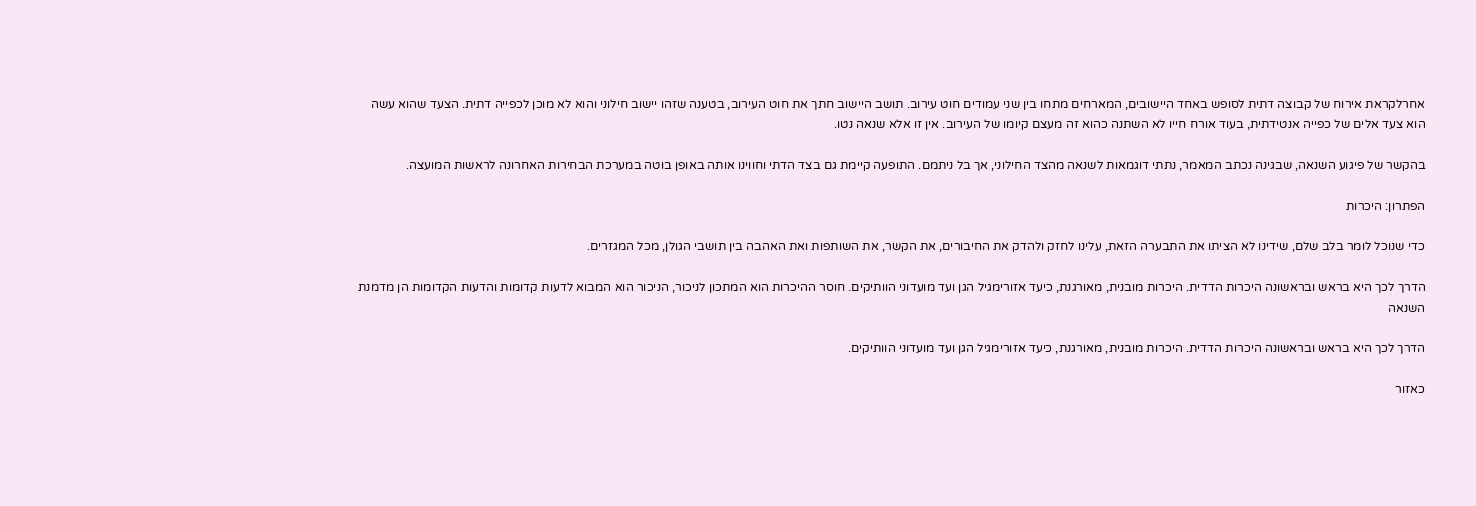אחרלקראת אירוח של קבוצה דתית לסופש באחד היישובים, המארחים מתחו בין שני עמודים חוט עירוב. תושב היישוב חתך את חוט העירוב, בטענה שזהו יישוב חילוני והוא לא מוכן לכפייה דתית. הצעד שהוא עשה הוא צעד אלים של כפייה אנטידתית, בעוד אורח חייו לא השתנה כהוא זה מעצם קיומו של העירוב. אין זו אלא שנאה נטו.

בהקשר של פיגוע השנאה, שבגינה נכתב המאמר, נתתי דוגמאות לשנאה מהצד החילוני, אך בל ניתמם. התופעה קיימת גם בצד הדתי וחווינו אותה באופן בוטה במערכת הבחירות האחרונה לראשות המועצה.

הפתרון: היכרות

כדי שנוכל לומר בלב שלם, שידינו לא הציתו את התבערה הזאת, עלינו לחזק ולהדק את החיבורים, את הקשר, את השותפות ואת האהבה בין תושבי הגולן, מכל המגזרים.

הדרך לכך היא בראש ובראשונה היכרות הדדית. היכרות מובנית, מאורגנת, כיעד אזורימגיל הגן ועד מועדוני הוותיקים. חוסר ההיכרות הוא המתכון לניכור, הניכור הוא המבוא לדעות קדומות והדעות הקדומות הן מדמנת השנאה

הדרך לכך היא בראש ובראשונה היכרות הדדית. היכרות מובנית, מאורגנת, כיעד אזורימגיל הגן ועד מועדוני הוותיקים.

כאזור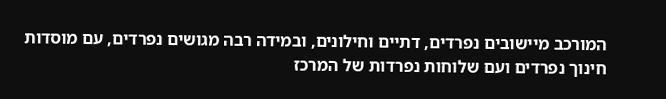המורכב מיישובים נפרדים, דתיים וחילונים, ובמידה רבה מגושים נפרדים, עם מוסדות חינוך נפרדים ועם שלוחות נפרדות של המרכז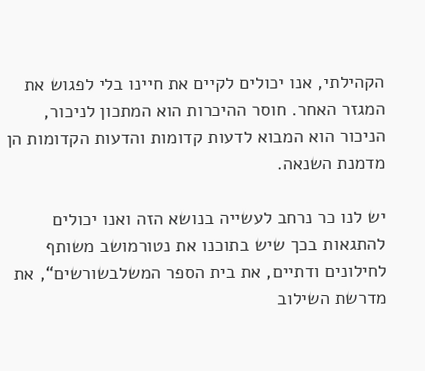הקהילתי, אנו יכולים לקיים את חיינו בלי לפגוש את המגזר האחר. חוסר ההיכרות הוא המתכון לניכור, הניכור הוא המבוא לדעות קדומות והדעות הקדומות הן מדמנת השנאה.

יש לנו כר נרחב לעשייה בנושא הזה ואנו יכולים להתגאות בכך שיש בתוכנו את נטורמושב משותף לחילונים ודתיים, את בית הספר המשלבשורשים“, את מדרשת השילוב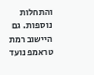והתחלות נוספות. גם היישוב רמת טראמפ נועד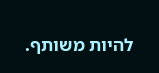להיות משותף.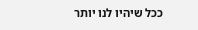ככל שיהיו לנו יותר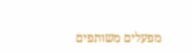מפעלים משותפים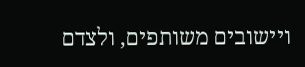ויישובים משותפים, ולצדם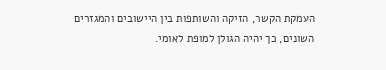העמקת הקשר, הזיקה והשותפות בין היישובים והמגזרים השונים, כך יהיה הגולן למופת לאומי.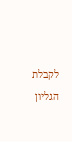לקבלת הגליון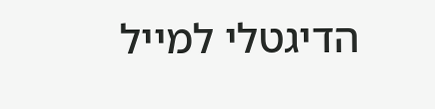הדיגטלי למייל